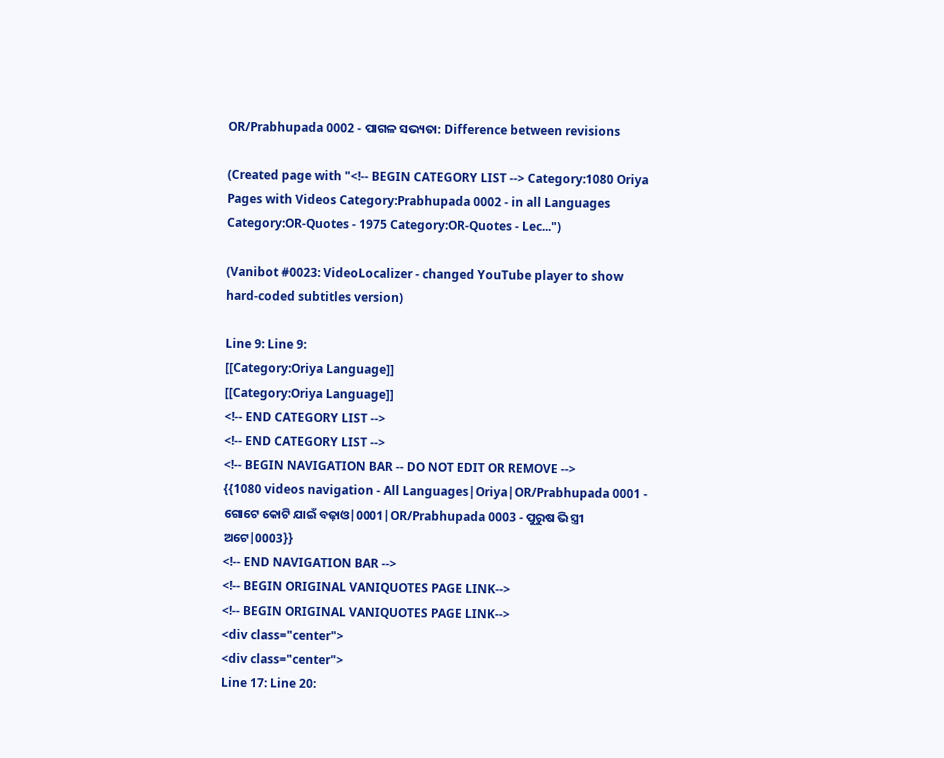OR/Prabhupada 0002 - ପାଗଳ ସଭ୍ୟତା: Difference between revisions

(Created page with "<!-- BEGIN CATEGORY LIST --> Category:1080 Oriya Pages with Videos Category:Prabhupada 0002 - in all Languages Category:OR-Quotes - 1975 Category:OR-Quotes - Lec...")

(Vanibot #0023: VideoLocalizer - changed YouTube player to show hard-coded subtitles version)

Line 9: Line 9:
[[Category:Oriya Language]]
[[Category:Oriya Language]]
<!-- END CATEGORY LIST -->
<!-- END CATEGORY LIST -->
<!-- BEGIN NAVIGATION BAR -- DO NOT EDIT OR REMOVE -->
{{1080 videos navigation - All Languages|Oriya|OR/Prabhupada 0001 - ଗୋଟେ କୋଟି ଯାଇଁ ବଢ଼ାଓ|0001|OR/Prabhupada 0003 - ପୁରୁଷ ଭି ସ୍ତ୍ରୀ ଅଟେ|0003}}
<!-- END NAVIGATION BAR -->
<!-- BEGIN ORIGINAL VANIQUOTES PAGE LINK-->
<!-- BEGIN ORIGINAL VANIQUOTES PAGE LINK-->
<div class="center">
<div class="center">
Line 17: Line 20: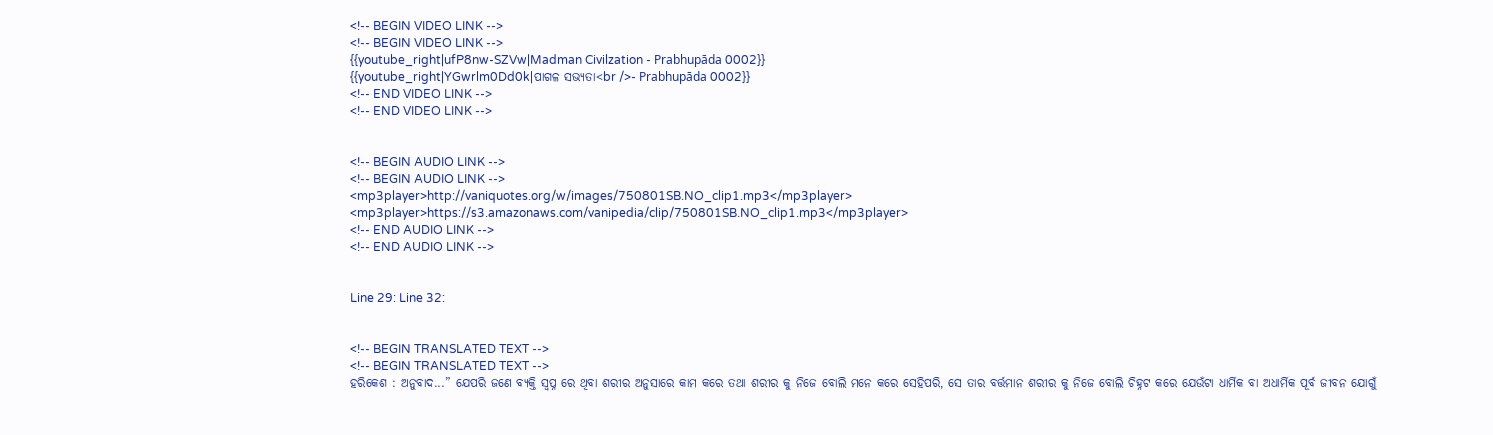<!-- BEGIN VIDEO LINK -->
<!-- BEGIN VIDEO LINK -->
{{youtube_right|ufP8nw-SZVw|Madman Civilzation - Prabhupāda 0002}}
{{youtube_right|YGwrlm0Dd0k|ପାଗଳ ସଭ୍ୟତା<br />- Prabhupāda 0002}}
<!-- END VIDEO LINK -->
<!-- END VIDEO LINK -->


<!-- BEGIN AUDIO LINK -->
<!-- BEGIN AUDIO LINK -->
<mp3player>http://vaniquotes.org/w/images/750801SB.NO_clip1.mp3</mp3player>
<mp3player>https://s3.amazonaws.com/vanipedia/clip/750801SB.NO_clip1.mp3</mp3player>
<!-- END AUDIO LINK -->
<!-- END AUDIO LINK -->


Line 29: Line 32:


<!-- BEGIN TRANSLATED TEXT -->
<!-- BEGIN TRANSLATED TEXT -->
ହରିକେଶ : ଅନୁବାଦ...” ଯେପରି ଜଣେ ବ୍ୟକ୍ତି ସ୍ଵପ୍ନ ରେ ଥିବା ଶରୀର ଅନୁସାରେ କାମ କରେ ତଥା ଶରୀର କୁ ନିଜେ ବୋଲି ମନେ କରେ ସେହିପରି, ସେ ତାର ବର୍ତ୍ତମାନ ଶରୀର କୁ ନିଜେ ବୋଲି ଚିହ୍ନଟ କରେ ଯେଉଁଟା ଧାର୍ମିକ ବା ଅଧାର୍ମିକ ପୂର୍ବ ଜୀବନ ଯୋଗୁଁ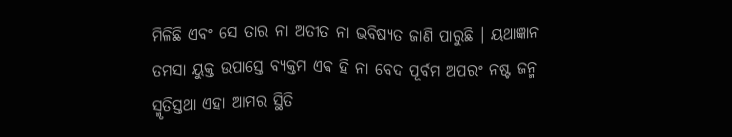ମିଳିଛି ଏବଂ ସେ ତାର ନା ଅତୀତ ନା ଭବିଷ୍ୟତ ଜାଣି ପାରୁଛି । ୟଥାଜ୍ଞାନ ତମସା ୟୁକ୍ତ ଉପାସ୍ତେ ବ୍ୟକ୍ତମ ଏଵ ହି ନା ବେଦ ପୂର୍ବମ ଅପରଂ ନଷ୍ଟ ଜନ୍ମ ସ୍ମୃତିସ୍ତଥା ଏହା ଆମର ସ୍ଥିତି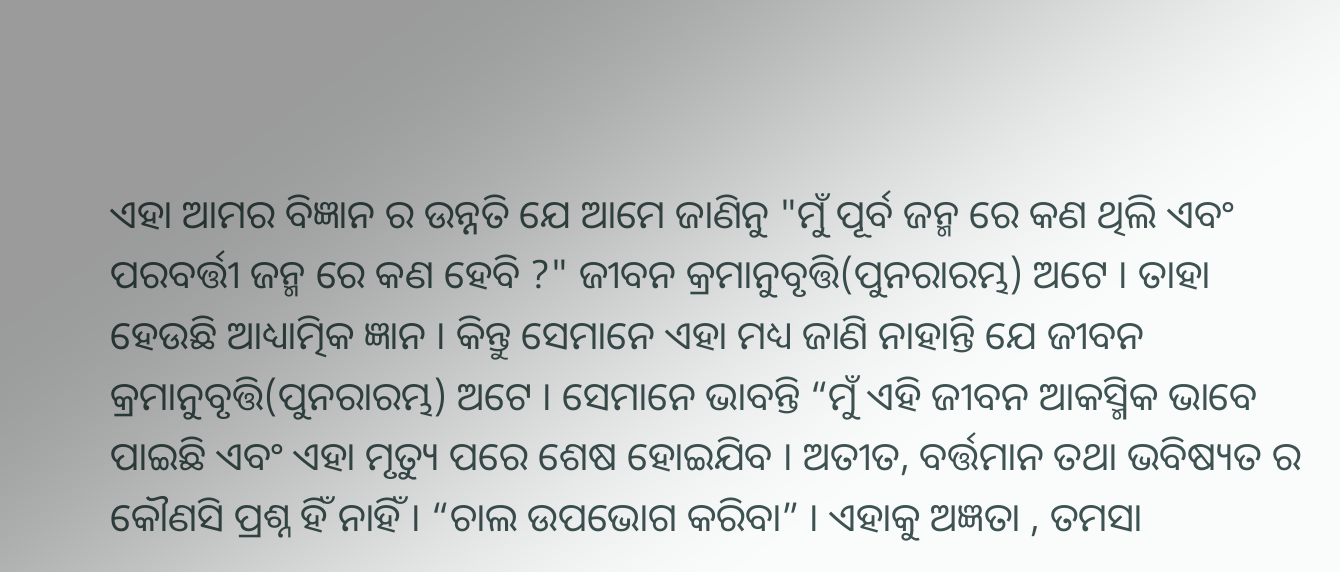ଏହା ଆମର ବିଜ୍ଞାନ ର ଉନ୍ନତି ଯେ ଆମେ ଜାଣିନୁ "ମୁଁ ପୂର୍ବ ଜନ୍ମ ରେ କଣ ଥିଲି ଏବଂ ପରବର୍ତ୍ତୀ ଜନ୍ମ ରେ କଣ ହେବି ?" ଜୀବନ କ୍ରମାନୁବୃତ୍ତି(ପୁନରାରମ୍ଭ) ଅଟେ । ତାହା ହେଉଛି ଆଧ୍ୟାତ୍ମିକ ଜ୍ଞାନ । କିନ୍ତୁ ସେମାନେ ଏହା ମଧ୍ୟ ଜାଣି ନାହାନ୍ତି ଯେ ଜୀବନ କ୍ରମାନୁବୃତ୍ତି(ପୁନରାରମ୍ଭ) ଅଟେ । ସେମାନେ ଭାବନ୍ତି “ମୁଁ ଏହି ଜୀବନ ଆକସ୍ମିକ ଭାବେ ପାଇଛି ଏବଂ ଏହା ମୃତ୍ୟୁ ପରେ ଶେଷ ହୋଇଯିବ । ଅତୀତ, ବର୍ତ୍ତମାନ ତଥା ଭବିଷ୍ୟତ ର କୌଣସି ପ୍ରଶ୍ନ ହିଁ ନାହିଁ । “ଚାଲ ଉପଭୋଗ କରିବା” । ଏହାକୁ ଅଜ୍ଞତା , ତମସା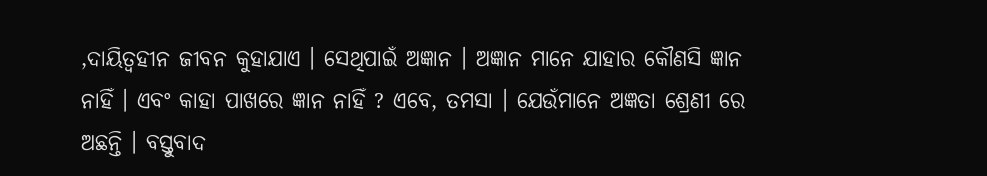,ଦାୟିତ୍ଵହୀନ ଜୀବନ କୁହାଯାଏ । ସେଥିପାଇଁ ଅଜ୍ଞାନ । ଅଜ୍ଞାନ ମାନେ ଯାହାର କୌଣସି ଜ୍ଞାନ ନାହିଁ । ଏବଂ କାହା ପାଖରେ ଜ୍ଞାନ ନାହିଁ ? ଏବେ, ତମସା । ଯେଉଁମାନେ ଅଜ୍ଞତା ଶ୍ରେଣୀ ରେ ଅଛନ୍ତି । ବସ୍ତୁବାଦ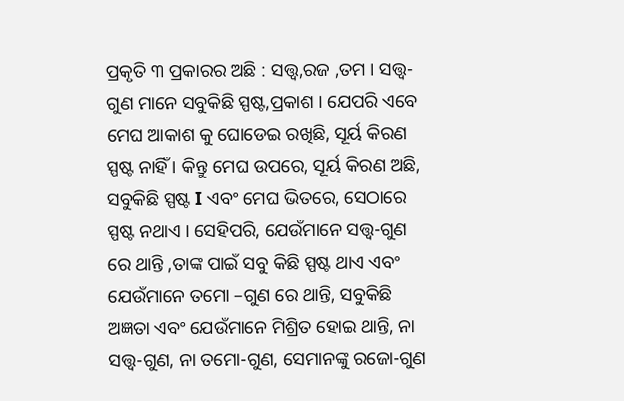ପ୍ରକୃତି ୩ ପ୍ରକାରର ଅଛି : ସତ୍ତ୍ଵ,ରଜ ,ତମ । ସତ୍ତ୍ଵ-ଗୁଣ ମାନେ ସବୁକିଛି ସ୍ପଷ୍ଟ,ପ୍ରକାଶ । ଯେପରି ଏବେ ମେଘ ଆକାଶ କୁ ଘୋଡେଇ ରଖିଛି, ସୂର୍ୟ କିରଣ ସ୍ପଷ୍ଟ ନାହିଁ । କିନ୍ତୁ ମେଘ ଉପରେ, ସୂର୍ୟ କିରଣ ଅଛି, ସବୁକିଛି ସ୍ପଷ୍ଟ I ଏବଂ ମେଘ ଭିତରେ, ସେଠାରେ ସ୍ପଷ୍ଟ ନଥାଏ । ସେହିପରି, ଯେଉଁମାନେ ସତ୍ତ୍ଵ-ଗୁଣ ରେ ଥାନ୍ତି ,ତାଙ୍କ ପାଇଁ ସବୁ କିଛି ସ୍ପଷ୍ଟ ଥାଏ ଏବଂ ଯେଉଁମାନେ ତମୋ –ଗୁଣ ରେ ଥାନ୍ତି, ସବୁକିଛି ଅଜ୍ଞତା ଏବଂ ଯେଉଁମାନେ ମିଶ୍ରିତ ହୋଇ ଥାନ୍ତି, ନା ସତ୍ତ୍ଵ-ଗୁଣ, ନା ତମୋ-ଗୁଣ, ସେମାନଙ୍କୁ ରଜୋ-ଗୁଣ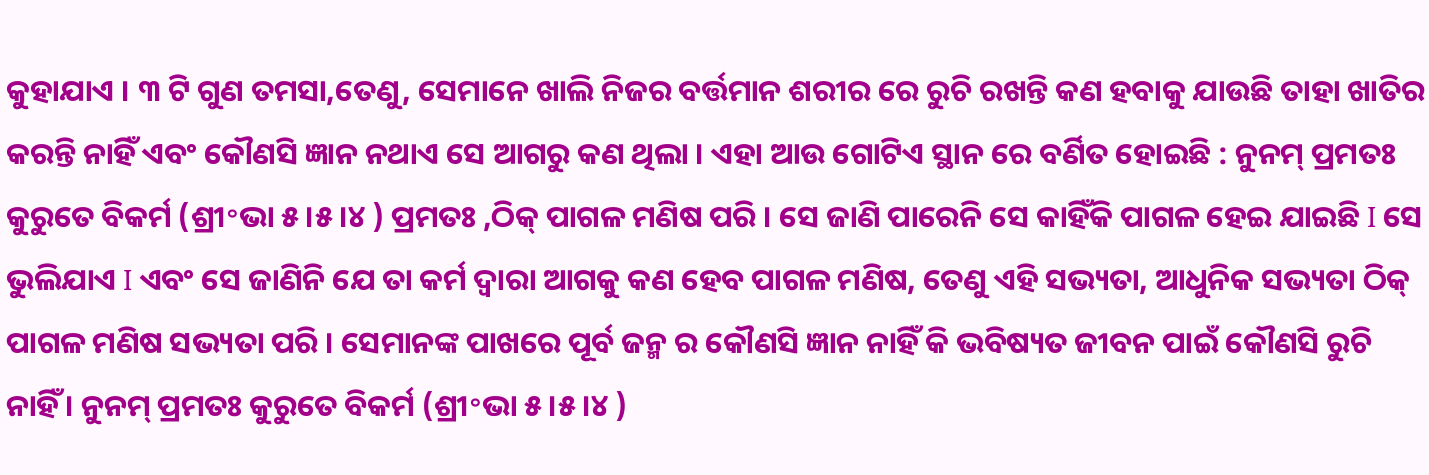କୁହାଯାଏ । ୩ ଟି ଗୁଣ ତମସା,ତେଣୁ, ସେମାନେ ଖାଲି ନିଜର ବର୍ତ୍ତମାନ ଶରୀର ରେ ରୁଚି ରଖନ୍ତି କଣ ହବାକୁ ଯାଉଛି ତାହା ଖାତିର କରନ୍ତି ନାହିଁ ଏବଂ କୌଣସି ଜ୍ଞାନ ନଥାଏ ସେ ଆଗରୁ କଣ ଥିଲା । ଏହା ଆଉ ଗୋଟିଏ ସ୍ଥାନ ରେ ବର୍ଣିତ ହୋଇଛି : ନୁନମ୍ ପ୍ରମତଃ କୁରୁତେ ବିକର୍ମ (ଶ୍ରୀ॰ଭା ୫।୫।୪ ) ପ୍ରମତଃ ,ଠିକ୍ ପାଗଳ ମଣିଷ ପରି । ସେ ଜାଣି ପାରେନି ସେ କାହିଁକି ପାଗଳ ହେଇ ଯାଇଛି I ସେ ଭୁଲିଯାଏ I ଏବଂ ସେ ଜାଣିନି ଯେ ତା କର୍ମ ଦ୍ଵାରା ଆଗକୁ କଣ ହେବ ପାଗଳ ମଣିଷ, ତେଣୁ ଏହି ସଭ୍ୟତା, ଆଧୁନିକ ସଭ୍ୟତା ଠିକ୍ ପାଗଳ ମଣିଷ ସଭ୍ୟତା ପରି । ସେମାନଙ୍କ ପାଖରେ ପୂର୍ବ ଜନ୍ମ ର କୌଣସି ଜ୍ଞାନ ନାହିଁ କି ଭବିଷ୍ୟତ ଜୀବନ ପାଇଁ କୌଣସି ରୁଚି ନାହିଁ । ନୁନମ୍ ପ୍ରମତଃ କୁରୁତେ ବିକର୍ମ (ଶ୍ରୀ॰ଭା ୫।୫।୪ )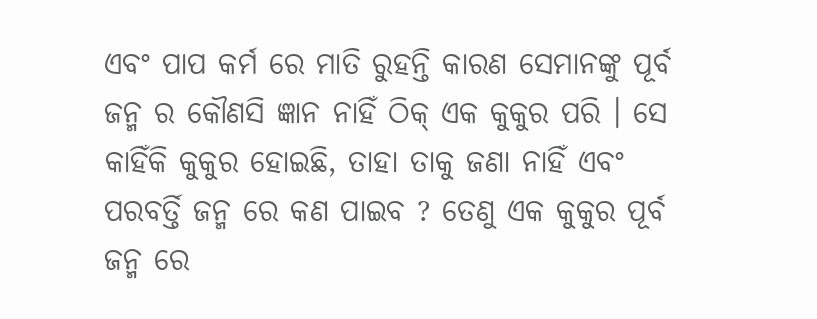ଏବଂ ପାପ କର୍ମ ରେ ମାତି ରୁହନ୍ତି କାରଣ ସେମାନଙ୍କୁ ପୂର୍ବ ଜନ୍ମ ର କୌଣସି ଜ୍ଞାନ ନାହିଁ ଠିକ୍ ଏକ କୁକୁର ପରି । ସେ କାହିଁକି କୁକୁର ହୋଇଛି, ତାହା ତାକୁ ଜଣା ନାହିଁ ଏବଂ ପରବର୍ତ୍ତି ଜନ୍ମ ରେ କଣ ପାଇବ ? ତେଣୁ ଏକ କୁକୁର ପୂର୍ବ ଜନ୍ମ ରେ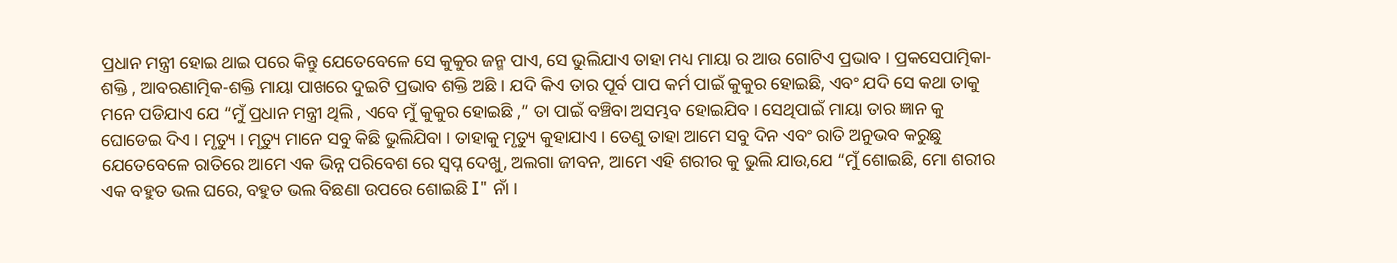ପ୍ରଧାନ ମନ୍ତ୍ରୀ ହୋଇ ଥାଇ ପରେ କିନ୍ତୁ ଯେତେବେଳେ ସେ କୁକୁର ଜନ୍ମ ପାଏ, ସେ ଭୁଲିଯାଏ ତାହା ମଧ୍ୟ ମାୟା ର ଆଉ ଗୋଟିଏ ପ୍ରଭାବ । ପ୍ରକସେପାତ୍ମିକା-ଶକ୍ତି , ଆବରଣାତ୍ମିକ-ଶକ୍ତି ମାୟା ପାଖରେ ଦୁଇଟି ପ୍ରଭାବ ଶକ୍ତି ଅଛି । ଯଦି କିଏ ତାର ପୂର୍ବ ପାପ କର୍ମ ପାଇଁ କୁକୁର ହୋଇଛି, ଏବଂ ଯଦି ସେ କଥା ତାକୁ ମନେ ପଡିଯାଏ ଯେ “ମୁଁ ପ୍ରଧାନ ମନ୍ତ୍ରୀ ଥିଲି , ଏବେ ମୁଁ କୁକୁର ହୋଇଛି ,” ତା ପାଇଁ ବଞ୍ଚିବା ଅସମ୍ଭବ ହୋଇଯିବ । ସେଥିପାଇଁ ମାୟା ତାର ଜ୍ଞାନ କୁ ଘୋଡେଇ ଦିଏ । ମୃତ୍ୟୁ । ମୃତ୍ୟୁ ମାନେ ସବୁ କିଛି ଭୁଲିଯିବା । ତାହାକୁ ମୃତ୍ୟୁ କୁହାଯାଏ । ତେଣୁ ତାହା ଆମେ ସବୁ ଦିନ ଏବଂ ରାତି ଅନୁଭବ କରୁଛୁ ଯେତେବେଳେ ରାତିରେ ଆମେ ଏକ ଭିନ୍ନ ପରିବେଶ ରେ ସ୍ଵପ୍ନ ଦେଖୁ, ଅଲଗା ଜୀବନ, ଆମେ ଏହି ଶରୀର କୁ ଭୁଲି ଯାଉ,ଯେ “ମୁଁ ଶୋଇଛି, ମୋ ଶରୀର ଏକ ବହୁତ ଭଲ ଘରେ, ବହୁତ ଭଲ ବିଛଣା ଉପରେ ଶୋଇଛି I" ନାଁ ।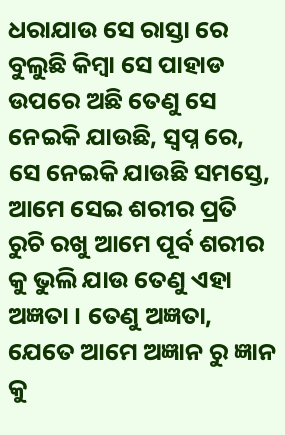ଧରାଯାଉ ସେ ରାସ୍ତା ରେ ବୁଲୁଛି କିମ୍ବା ସେ ପାହାଡ ଉପରେ ଅଛି ତେଣୁ ସେ ନେଇକି ଯାଉଛି, ସ୍ଵପ୍ନ ରେ, ସେ ନେଇକି ଯାଉଛି ସମସ୍ତେ, ଆମେ ସେଇ ଶରୀର ପ୍ରତି ରୁଚି ରଖୁ ଆମେ ପୂର୍ବ ଶରୀର କୁ ଭୁଲି ଯାଉ ତେଣୁ ଏହା ଅଜ୍ଞତା । ତେଣୁ ଅଜ୍ଞତା, ଯେତେ ଆମେ ଅଜ୍ଞାନ ରୁ ଜ୍ଞାନ କୁ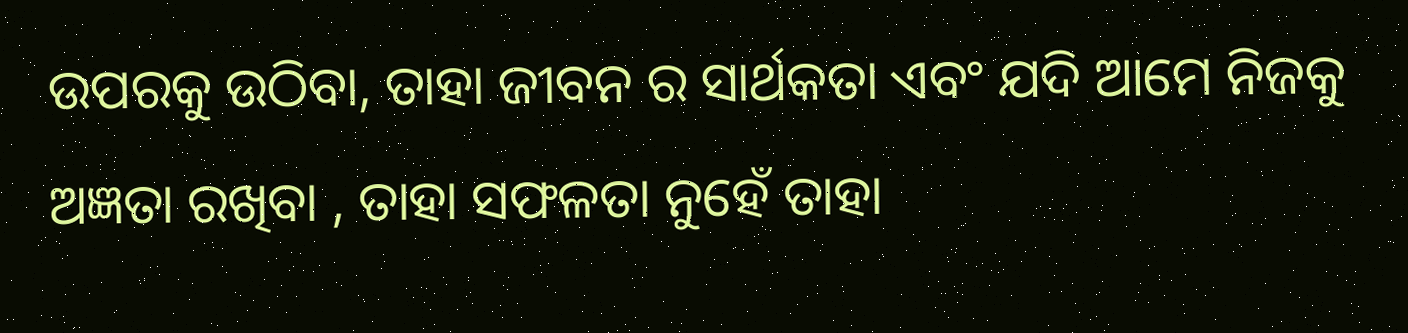ଉପରକୁ ଉଠିବା, ତାହା ଜୀବନ ର ସାର୍ଥକତା ଏବଂ ଯଦି ଆମେ ନିଜକୁ ଅଜ୍ଞତା ରଖିବା , ତାହା ସଫଳତା ନୁହେଁ ତାହା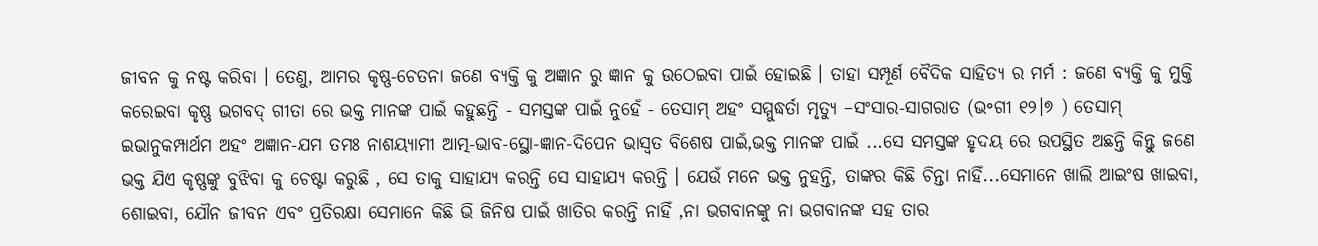ଜୀବନ କୁ ନଷ୍ଟ କରିବା । ତେଣୁ, ଆମର କୃଷ୍ଣ-ଚେତନା ଜଣେ ବ୍ୟକ୍ତି କୁ ଅଜ୍ଞାନ ରୁ ଜ୍ଞାନ କୁ ଉଠେଇବା ପାଇଁ ହୋଇଛି । ତାହା ସମ୍ପୂର୍ଣ ବୈଦିକ ସାହିତ୍ୟ ର ମର୍ମ : ଜଣେ ବ୍ୟକ୍ତି କୁ ମୁକ୍ତି କରେଇବା କୃଷ୍ଣ ଭଗବଦ୍ ଗୀତା ରେ ଭକ୍ତ ମାନଙ୍କ ପାଇଁ କହୁଛନ୍ତି - ସମସ୍ତଙ୍କ ପାଇଁ ନୁହେଁ - ତେସାମ୍ ଅହଂ ସମ୍ମୁଦ୍ଧର୍ତା ମୃତ୍ୟୁ –ସଂସାର-ସାଗରାତ (ଭ॰ଗୀ ୧୨।୭ ) ତେସାମ୍ ଇଭାନୁକମ୍ପାର୍ଥମ ଅହଂ ଅଜ୍ଞାନ-ଯମ ତମଃ ନାଶୟ୍ୟାମୀ ଆତ୍ମ-ଭାବ-ସ୍ଥୋ-ଜ୍ଞାନ-ଦିପେନ ଭାସ୍ଵତ ବିଶେଷ ପାଇଁ,ଭକ୍ତ ମାନଙ୍କ ପାଇଁ ...ସେ ସମସ୍ତଙ୍କ ହୃଦୟ ରେ ଉପସ୍ଥିତ ଅଛନ୍ତି କିନ୍ତୁ ଜଣେ ଭକ୍ତ ଯିଏ କୃଷ୍ଣଙ୍କୁ ବୁଝିବା କୁ ଚେଷ୍ଟା କରୁଛି , ସେ ତାକୁ ସାହାଯ୍ୟ କରନ୍ତି ସେ ସାହାଯ୍ୟ କରନ୍ତି । ଯେଉଁ ମନେ ଭକ୍ତ ନୁହନ୍ତି, ତାଙ୍କର କିଛି ଚିନ୍ତା ନାହିଁ...ସେମାନେ ଖାଲି ଆଇଂଷ ଖାଇବା, ଶୋଇବା, ଯୌନ ଜୀବନ ଏବଂ ପ୍ରତିରକ୍ଷା ସେମାନେ କିଛି ଭି ଜିନିଷ ପାଇଁ ଖାତିର କରନ୍ତି ନାହିଁ ,ନା ଭଗବାନଙ୍କୁ ନା ଭଗବାନଙ୍କ ସହ ତାର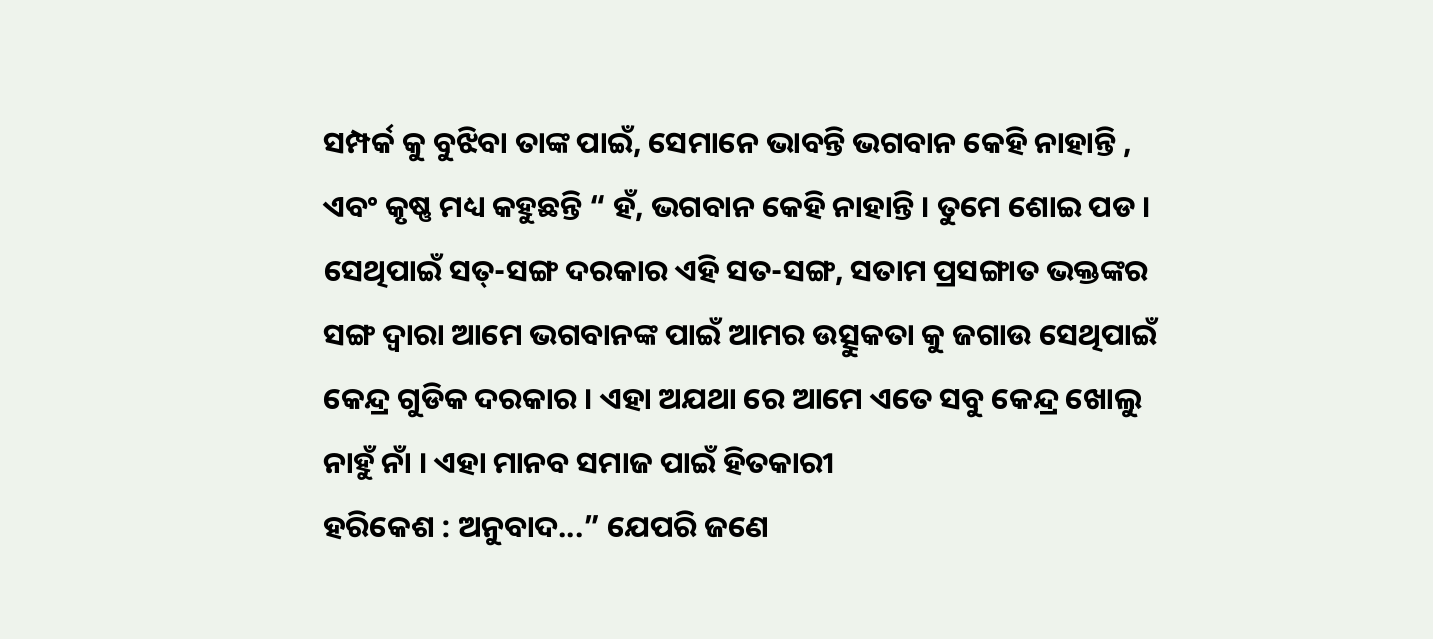ସମ୍ପର୍କ କୁ ବୁଝିବା ତାଙ୍କ ପାଇଁ, ସେମାନେ ଭାବନ୍ତି ଭଗବାନ କେହି ନାହାନ୍ତି , ଏବଂ କୃଷ୍ଣ ମଧ୍ୟ କହୁଛନ୍ତି “ ହଁ, ଭଗବାନ କେହି ନାହାନ୍ତି । ତୁମେ ଶୋଇ ପଡ । ସେଥିପାଇଁ ସତ୍-ସଙ୍ଗ ଦରକାର ଏହି ସତ-ସଙ୍ଗ, ସତାମ ପ୍ରସଙ୍ଗାତ ଭକ୍ତଙ୍କର ସଙ୍ଗ ଦ୍ଵାରା ଆମେ ଭଗବାନଙ୍କ ପାଇଁ ଆମର ଉତ୍ସୁକତା କୁ ଜଗାଉ ସେଥିପାଇଁ କେନ୍ଦ୍ର ଗୁଡିକ ଦରକାର । ଏହା ଅଯଥା ରେ ଆମେ ଏତେ ସବୁ କେନ୍ଦ୍ର ଖୋଲୁ ନାହୁଁ ନାଁ । ଏହା ମାନବ ସମାଜ ପାଇଁ ହିତକାରୀ
ହରିକେଶ : ଅନୁବାଦ...” ଯେପରି ଜଣେ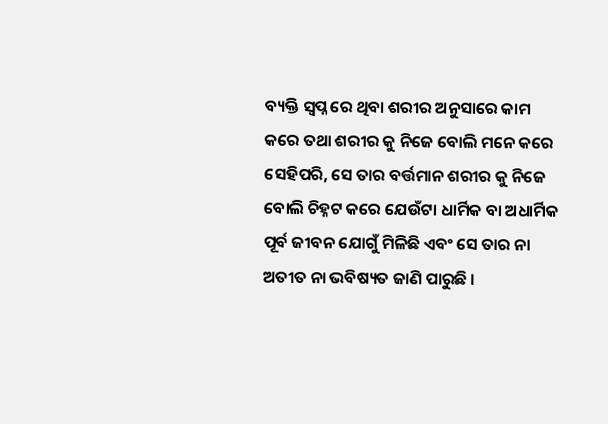ବ୍ୟକ୍ତି ସ୍ଵପ୍ନ ରେ ଥିବା ଶରୀର ଅନୁସାରେ କାମ କରେ ତଥା ଶରୀର କୁ ନିଜେ ବୋଲି ମନେ କରେ ସେହିପରି, ସେ ତାର ବର୍ତ୍ତମାନ ଶରୀର କୁ ନିଜେ ବୋଲି ଚିହ୍ନଟ କରେ ଯେଉଁଟା ଧାର୍ମିକ ବା ଅଧାର୍ମିକ ପୂର୍ବ ଜୀବନ ଯୋଗୁଁ ମିଳିଛି ଏବଂ ସେ ତାର ନା ଅତୀତ ନା ଭବିଷ୍ୟତ ଜାଣି ପାରୁଛି ।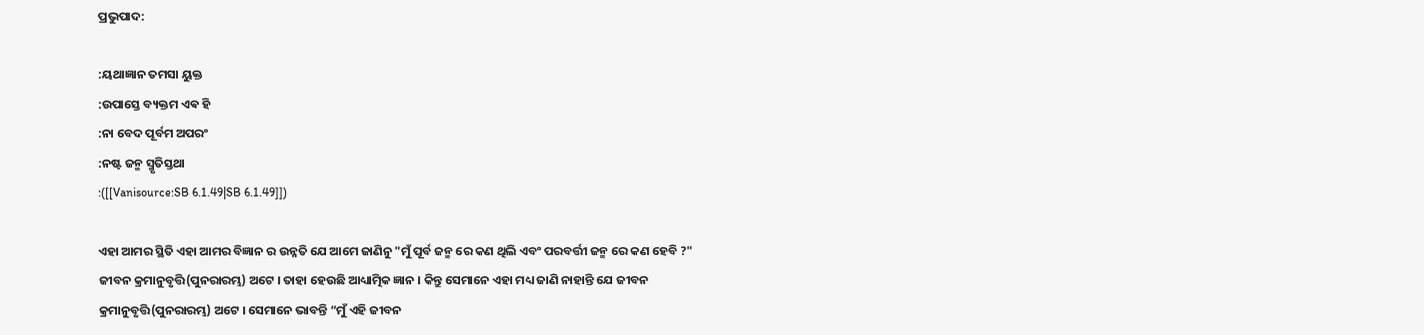ପ୍ରଭୁପାଦ:

:ୟଥାଜ୍ଞାନ ତମସା ୟୁକ୍ତ
:ଉପାସ୍ତେ ବ୍ୟକ୍ତମ ଏଵ ହି
:ନା ବେଦ ପୂର୍ବମ ଅପରଂ
:ନଷ୍ଟ ଜନ୍ମ ସ୍ମୃତିସ୍ତଥା
:([[Vanisource:SB 6.1.49|SB 6.1.49]])

ଏହା ଆମର ସ୍ଥିତି ଏହା ଆମର ବିଜ୍ଞାନ ର ଉନ୍ନତି ଯେ ଆମେ ଜାଣିନୁ "ମୁଁ ପୂର୍ବ ଜନ୍ମ ରେ କଣ ଥିଲି ଏବଂ ପରବର୍ତ୍ତୀ ଜନ୍ମ ରେ କଣ ହେବି ?" ଜୀବନ କ୍ରମାନୁବୃତ୍ତି(ପୁନରାରମ୍ଭ) ଅଟେ । ତାହା ହେଉଛି ଆଧ୍ୟାତ୍ମିକ ଜ୍ଞାନ । କିନ୍ତୁ ସେମାନେ ଏହା ମଧ୍ୟ ଜାଣି ନାହାନ୍ତି ଯେ ଜୀବନ କ୍ରମାନୁବୃତ୍ତି(ପୁନରାରମ୍ଭ) ଅଟେ । ସେମାନେ ଭାବନ୍ତି “ମୁଁ ଏହି ଜୀବନ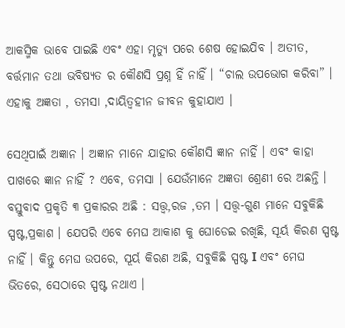ଆକସ୍ମିକ ଭାବେ ପାଇଛି ଏବଂ ଏହା ମୃତ୍ୟୁ ପରେ ଶେଷ ହୋଇଯିବ । ଅତୀତ, ବର୍ତ୍ତମାନ ତଥା ଭବିଷ୍ୟତ ର କୌଣସି ପ୍ରଶ୍ନ ହିଁ ନାହିଁ । “ଚାଲ ଉପଭୋଗ କରିବା” । ଏହାକୁ ଅଜ୍ଞତା , ତମସା ,ଦାୟିତ୍ଵହୀନ ଜୀବନ କୁହାଯାଏ ।

ସେଥିପାଇଁ ଅଜ୍ଞାନ । ଅଜ୍ଞାନ ମାନେ ଯାହାର କୌଣସି ଜ୍ଞାନ ନାହିଁ । ଏବଂ କାହା ପାଖରେ ଜ୍ଞାନ ନାହିଁ ? ଏବେ, ତମସା । ଯେଉଁମାନେ ଅଜ୍ଞତା ଶ୍ରେଣୀ ରେ ଅଛନ୍ତି । ବସ୍ତୁବାଦ ପ୍ରକୃତି ୩ ପ୍ରକାରର ଅଛି : ସତ୍ତ୍ଵ,ରଜ ,ତମ । ସତ୍ତ୍ଵ-ଗୁଣ ମାନେ ସବୁକିଛି ସ୍ପଷ୍ଟ,ପ୍ରକାଶ । ଯେପରି ଏବେ ମେଘ ଆକାଶ କୁ ଘୋଡେଇ ରଖିଛି, ସୂର୍ୟ କିରଣ ସ୍ପଷ୍ଟ ନାହିଁ । କିନ୍ତୁ ମେଘ ଉପରେ, ସୂର୍ୟ କିରଣ ଅଛି, ସବୁକିଛି ସ୍ପଷ୍ଟ I ଏବଂ ମେଘ ଭିତରେ, ସେଠାରେ ସ୍ପଷ୍ଟ ନଥାଏ ।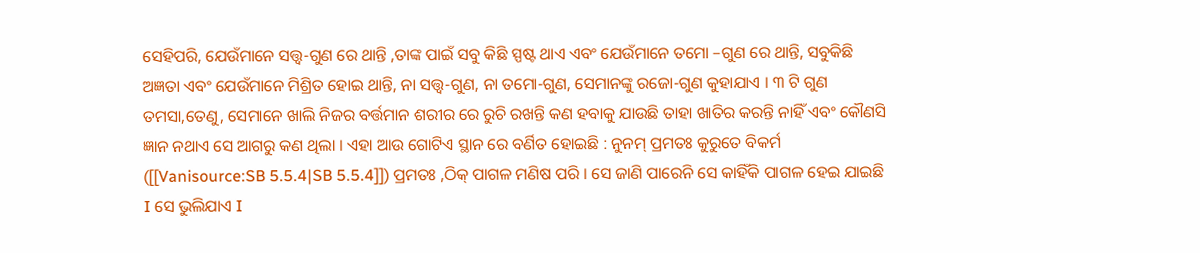ସେହିପରି, ଯେଉଁମାନେ ସତ୍ତ୍ଵ-ଗୁଣ ରେ ଥାନ୍ତି ,ତାଙ୍କ ପାଇଁ ସବୁ କିଛି ସ୍ପଷ୍ଟ ଥାଏ ଏବଂ ଯେଉଁମାନେ ତମୋ –ଗୁଣ ରେ ଥାନ୍ତି, ସବୁକିଛି ଅଜ୍ଞତା ଏବଂ ଯେଉଁମାନେ ମିଶ୍ରିତ ହୋଇ ଥାନ୍ତି, ନା ସତ୍ତ୍ଵ-ଗୁଣ, ନା ତମୋ-ଗୁଣ, ସେମାନଙ୍କୁ ରଜୋ-ଗୁଣ କୁହାଯାଏ । ୩ ଟି ଗୁଣ ତମସା,ତେଣୁ, ସେମାନେ ଖାଲି ନିଜର ବର୍ତ୍ତମାନ ଶରୀର ରେ ରୁଚି ରଖନ୍ତି କଣ ହବାକୁ ଯାଉଛି ତାହା ଖାତିର କରନ୍ତି ନାହିଁ ଏବଂ କୌଣସି ଜ୍ଞାନ ନଥାଏ ସେ ଆଗରୁ କଣ ଥିଲା । ଏହା ଆଉ ଗୋଟିଏ ସ୍ଥାନ ରେ ବର୍ଣିତ ହୋଇଛି : ନୁନମ୍ ପ୍ରମତଃ କୁରୁତେ ବିକର୍ମ ([[Vanisource:SB 5.5.4|SB 5.5.4]]) ପ୍ରମତଃ ,ଠିକ୍ ପାଗଳ ମଣିଷ ପରି । ସେ ଜାଣି ପାରେନି ସେ କାହିଁକି ପାଗଳ ହେଇ ଯାଇଛି I ସେ ଭୁଲିଯାଏ I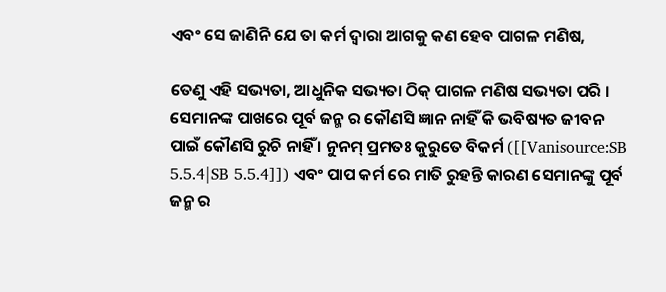ଏବଂ ସେ ଜାଣିନି ଯେ ତା କର୍ମ ଦ୍ଵାରା ଆଗକୁ କଣ ହେବ ପାଗଳ ମଣିଷ,

ତେଣୁ ଏହି ସଭ୍ୟତା, ଆଧୁନିକ ସଭ୍ୟତା ଠିକ୍ ପାଗଳ ମଣିଷ ସଭ୍ୟତା ପରି । ସେମାନଙ୍କ ପାଖରେ ପୂର୍ବ ଜନ୍ମ ର କୌଣସି ଜ୍ଞାନ ନାହିଁ କି ଭବିଷ୍ୟତ ଜୀବନ ପାଇଁ କୌଣସି ରୁଚି ନାହିଁ । ନୁନମ୍ ପ୍ରମତଃ କୁରୁତେ ବିକର୍ମ ([[Vanisource:SB 5.5.4|SB 5.5.4]]) ଏବଂ ପାପ କର୍ମ ରେ ମାତି ରୁହନ୍ତି କାରଣ ସେମାନଙ୍କୁ ପୂର୍ବ ଜନ୍ମ ର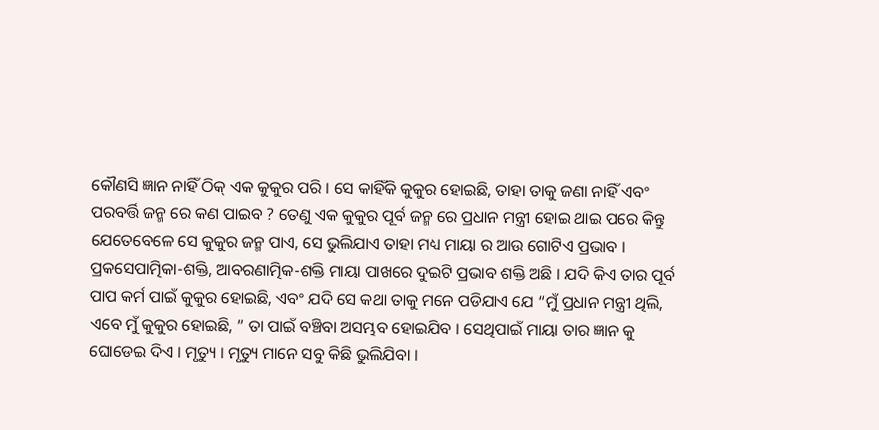କୌଣସି ଜ୍ଞାନ ନାହିଁ ଠିକ୍ ଏକ କୁକୁର ପରି । ସେ କାହିଁକି କୁକୁର ହୋଇଛି, ତାହା ତାକୁ ଜଣା ନାହିଁ ଏବଂ ପରବର୍ତ୍ତି ଜନ୍ମ ରେ କଣ ପାଇବ ? ତେଣୁ ଏକ କୁକୁର ପୂର୍ବ ଜନ୍ମ ରେ ପ୍ରଧାନ ମନ୍ତ୍ରୀ ହୋଇ ଥାଇ ପରେ କିନ୍ତୁ ଯେତେବେଳେ ସେ କୁକୁର ଜନ୍ମ ପାଏ, ସେ ଭୁଲିଯାଏ ତାହା ମଧ୍ୟ ମାୟା ର ଆଉ ଗୋଟିଏ ପ୍ରଭାବ । ପ୍ରକସେପାତ୍ମିକା-ଶକ୍ତି, ଆବରଣାତ୍ମିକ-ଶକ୍ତି ମାୟା ପାଖରେ ଦୁଇଟି ପ୍ରଭାବ ଶକ୍ତି ଅଛି । ଯଦି କିଏ ତାର ପୂର୍ବ ପାପ କର୍ମ ପାଇଁ କୁକୁର ହୋଇଛି, ଏବଂ ଯଦି ସେ କଥା ତାକୁ ମନେ ପଡିଯାଏ ଯେ “ମୁଁ ପ୍ରଧାନ ମନ୍ତ୍ରୀ ଥିଲି, ଏବେ ମୁଁ କୁକୁର ହୋଇଛି, ” ତା ପାଇଁ ବଞ୍ଚିବା ଅସମ୍ଭବ ହୋଇଯିବ । ସେଥିପାଇଁ ମାୟା ତାର ଜ୍ଞାନ କୁ ଘୋଡେଇ ଦିଏ । ମୃତ୍ୟୁ । ମୃତ୍ୟୁ ମାନେ ସବୁ କିଛି ଭୁଲିଯିବା ।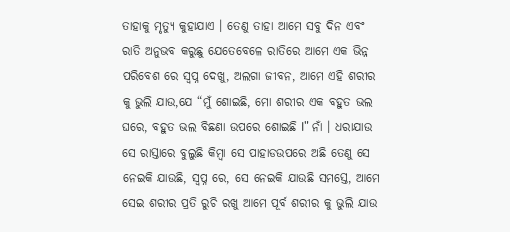ତାହାକୁ ମୃତ୍ୟୁ କୁହାଯାଏ । ତେଣୁ ତାହା ଆମେ ସବୁ ଦିନ ଏବଂ ରାତି ଅନୁଭବ କରୁଛୁ ଯେତେବେଳେ ରାତିରେ ଆମେ ଏକ ଭିନ୍ନ ପରିବେଶ ରେ ସ୍ଵପ୍ନ ଦେଖୁ, ଅଲଗା ଜୀବନ, ଆମେ ଏହି ଶରୀର କୁ ଭୁଲି ଯାଉ,ଯେ “ମୁଁ ଶୋଇଛି, ମୋ ଶରୀର ଏକ ବହୁତ ଭଲ ଘରେ, ବହୁତ ଭଲ ବିଛଣା ଉପରେ ଶୋଇଛି I" ନାଁ । ଧରାଯାଉ ସେ ରାସ୍ତାରେ ବୁଲୁଛି କିମ୍ବା ସେ ପାହାଡଉପରେ ଅଛି ତେଣୁ ସେ ନେଇକି ଯାଉଛି, ସ୍ଵପ୍ନ ରେ, ସେ ନେଇକି ଯାଉଛି ସମସ୍ତେ, ଆମେ ସେଇ ଶରୀର ପ୍ରତି ରୁଚି ରଖୁ ଆମେ ପୂର୍ବ ଶରୀର କୁ ଭୁଲି ଯାଉ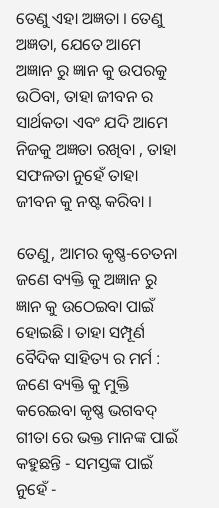ତେଣୁ ଏହା ଅଜ୍ଞତା । ତେଣୁ ଅଜ୍ଞତା, ଯେତେ ଆମେ ଅଜ୍ଞାନ ରୁ ଜ୍ଞାନ କୁ ଉପରକୁ ଉଠିବା, ତାହା ଜୀବନ ର ସାର୍ଥକତା ଏବଂ ଯଦି ଆମେ ନିଜକୁ ଅଜ୍ଞତା ରଖିବା , ତାହା ସଫଳତା ନୁହେଁ ତାହା ଜୀବନ କୁ ନଷ୍ଟ କରିବା ।

ତେଣୁ, ଆମର କୃଷ୍ଣ-ଚେତନା ଜଣେ ବ୍ୟକ୍ତି କୁ ଅଜ୍ଞାନ ରୁ ଜ୍ଞାନ କୁ ଉଠେଇବା ପାଇଁ ହୋଇଛି । ତାହା ସମ୍ପୂର୍ଣ ବୈଦିକ ସାହିତ୍ୟ ର ମର୍ମ : ଜଣେ ବ୍ୟକ୍ତି କୁ ମୁକ୍ତି କରେଇବା କୃଷ୍ଣ ଭଗବଦ୍ ଗୀତା ରେ ଭକ୍ତ ମାନଙ୍କ ପାଇଁ କହୁଛନ୍ତି - ସମସ୍ତଙ୍କ ପାଇଁ ନୁହେଁ -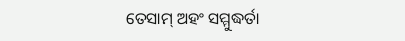ତେସାମ୍ ଅହଂ ସମ୍ମୁଦ୍ଧର୍ତା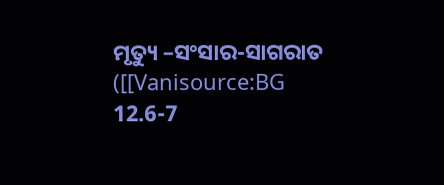ମୃତ୍ୟୁ –ସଂସାର-ସାଗରାତ ([[Vanisource:BG 12.6-7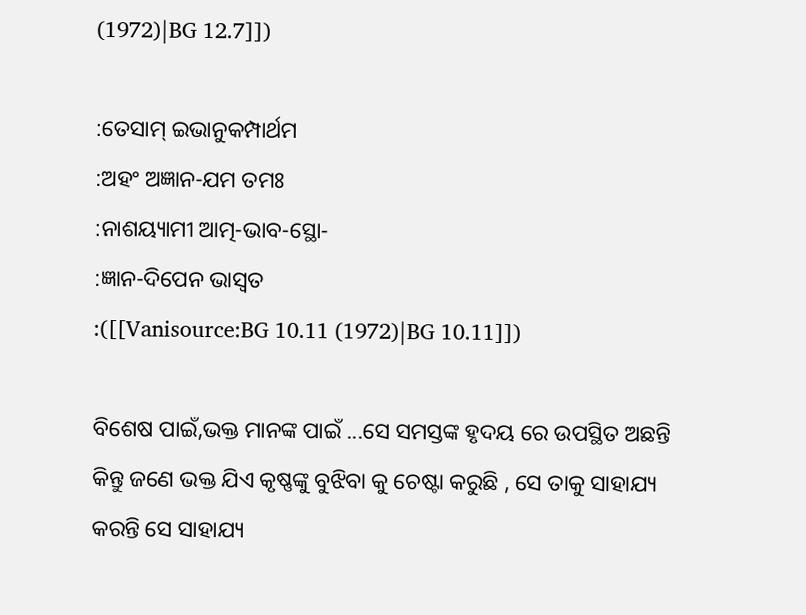(1972)|BG 12.7]])

:ତେସାମ୍ ଇଭାନୁକମ୍ପାର୍ଥମ
:ଅହଂ ଅଜ୍ଞାନ-ଯମ ତମଃ
:ନାଶୟ୍ୟାମୀ ଆତ୍ମ-ଭାବ-ସ୍ଥୋ-
:ଜ୍ଞାନ-ଦିପେନ ଭାସ୍ଵତ
:([[Vanisource:BG 10.11 (1972)|BG 10.11]])

ବିଶେଷ ପାଇଁ,ଭକ୍ତ ମାନଙ୍କ ପାଇଁ ...ସେ ସମସ୍ତଙ୍କ ହୃଦୟ ରେ ଉପସ୍ଥିତ ଅଛନ୍ତି କିନ୍ତୁ ଜଣେ ଭକ୍ତ ଯିଏ କୃଷ୍ଣଙ୍କୁ ବୁଝିବା କୁ ଚେଷ୍ଟା କରୁଛି , ସେ ତାକୁ ସାହାଯ୍ୟ କରନ୍ତି ସେ ସାହାଯ୍ୟ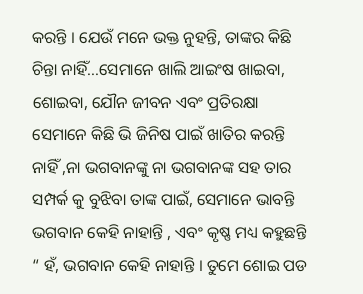କରନ୍ତି । ଯେଉଁ ମନେ ଭକ୍ତ ନୁହନ୍ତି, ତାଙ୍କର କିଛି ଚିନ୍ତା ନାହିଁ...ସେମାନେ ଖାଲି ଆଇଂଷ ଖାଇବା, ଶୋଇବା, ଯୌନ ଜୀବନ ଏବଂ ପ୍ରତିରକ୍ଷା ସେମାନେ କିଛି ଭି ଜିନିଷ ପାଇଁ ଖାତିର କରନ୍ତି ନାହିଁ ,ନା ଭଗବାନଙ୍କୁ ନା ଭଗବାନଙ୍କ ସହ ତାର ସମ୍ପର୍କ କୁ ବୁଝିବା ତାଙ୍କ ପାଇଁ, ସେମାନେ ଭାବନ୍ତି ଭଗବାନ କେହି ନାହାନ୍ତି , ଏବଂ କୃଷ୍ଣ ମଧ୍ୟ କହୁଛନ୍ତି “ ହଁ, ଭଗବାନ କେହି ନାହାନ୍ତି । ତୁମେ ଶୋଇ ପଡ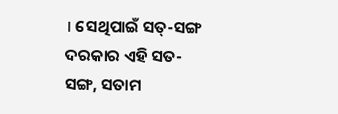। ସେଥିପାଇଁ ସତ୍-ସଙ୍ଗ ଦରକାର ଏହି ସତ-ସଙ୍ଗ, ସତାମ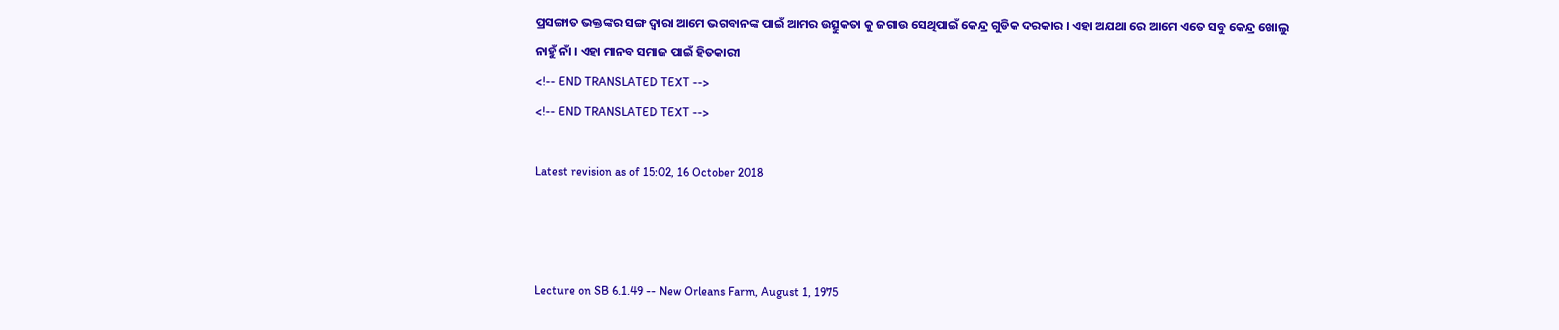ପ୍ରସଙ୍ଗାତ ଭକ୍ତଙ୍କର ସଙ୍ଗ ଦ୍ଵାରା ଆମେ ଭଗବାନଙ୍କ ପାଇଁ ଆମର ଉତ୍ସୁକତା କୁ ଜଗାଉ ସେଥିପାଇଁ କେନ୍ଦ୍ର ଗୁଡିକ ଦରକାର । ଏହା ଅଯଥା ରେ ଆମେ ଏତେ ସବୁ କେନ୍ଦ୍ର ଖୋଲୁ ନାହୁଁ ନାଁ । ଏହା ମାନବ ସମାଜ ପାଇଁ ହିତକାରୀ
<!-- END TRANSLATED TEXT -->
<!-- END TRANSLATED TEXT -->

Latest revision as of 15:02, 16 October 2018



Lecture on SB 6.1.49 -- New Orleans Farm, August 1, 1975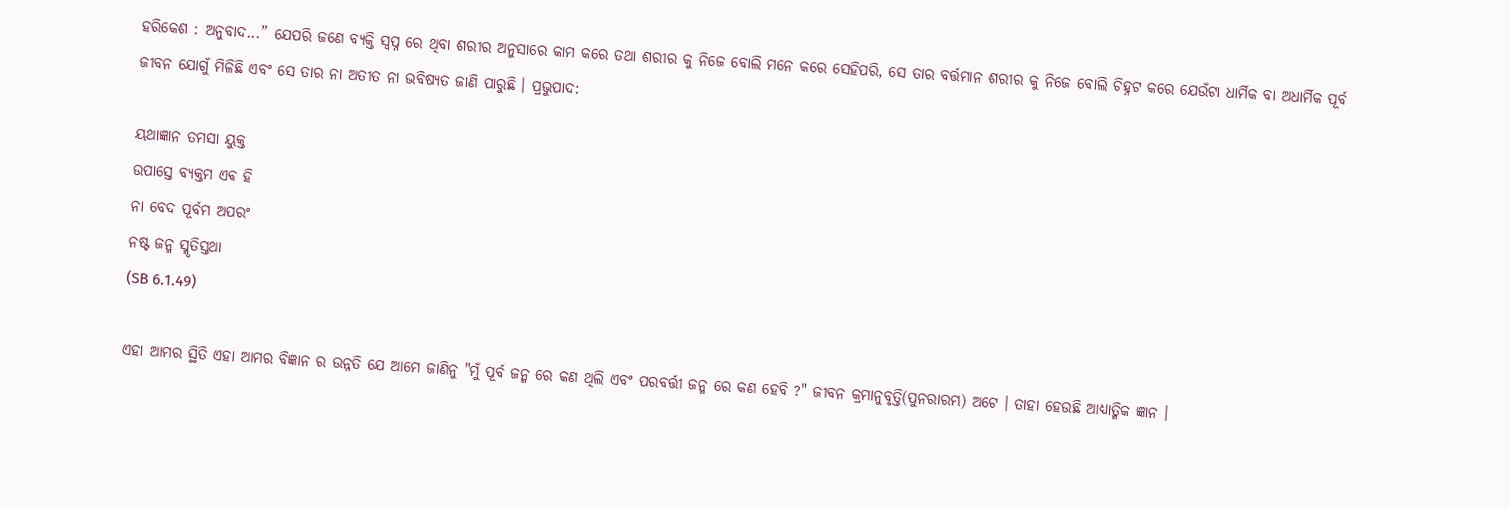ହରିକେଶ : ଅନୁବାଦ...” ଯେପରି ଜଣେ ବ୍ୟକ୍ତି ସ୍ଵପ୍ନ ରେ ଥିବା ଶରୀର ଅନୁସାରେ କାମ କରେ ତଥା ଶରୀର କୁ ନିଜେ ବୋଲି ମନେ କରେ ସେହିପରି, ସେ ତାର ବର୍ତ୍ତମାନ ଶରୀର କୁ ନିଜେ ବୋଲି ଚିହ୍ନଟ କରେ ଯେଉଁଟା ଧାର୍ମିକ ବା ଅଧାର୍ମିକ ପୂର୍ବ ଜୀବନ ଯୋଗୁଁ ମିଳିଛି ଏବଂ ସେ ତାର ନା ଅତୀତ ନା ଭବିଷ୍ୟତ ଜାଣି ପାରୁଛି । ପ୍ରଭୁପାଦ:

ୟଥାଜ୍ଞାନ ତମସା ୟୁକ୍ତ
ଉପାସ୍ତେ ବ୍ୟକ୍ତମ ଏଵ ହି
ନା ବେଦ ପୂର୍ବମ ଅପରଂ
ନଷ୍ଟ ଜନ୍ମ ସ୍ମୃତିସ୍ତଥା
(SB 6.1.49)

ଏହା ଆମର ସ୍ଥିତି ଏହା ଆମର ବିଜ୍ଞାନ ର ଉନ୍ନତି ଯେ ଆମେ ଜାଣିନୁ "ମୁଁ ପୂର୍ବ ଜନ୍ମ ରେ କଣ ଥିଲି ଏବଂ ପରବର୍ତ୍ତୀ ଜନ୍ମ ରେ କଣ ହେବି ?" ଜୀବନ କ୍ରମାନୁବୃତ୍ତି(ପୁନରାରମ୍ଭ) ଅଟେ । ତାହା ହେଉଛି ଆଧ୍ୟାତ୍ମିକ ଜ୍ଞାନ ।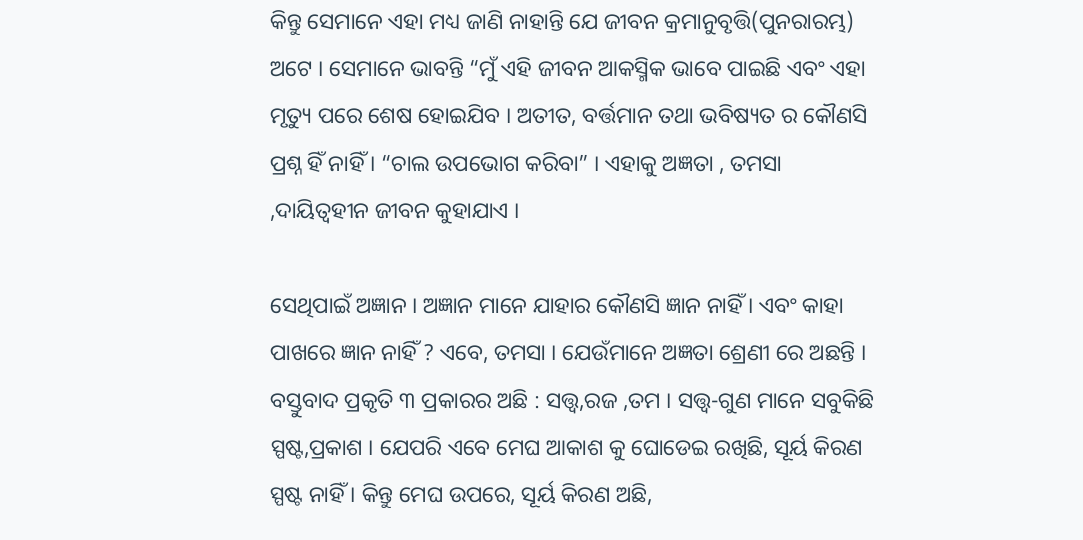କିନ୍ତୁ ସେମାନେ ଏହା ମଧ୍ୟ ଜାଣି ନାହାନ୍ତି ଯେ ଜୀବନ କ୍ରମାନୁବୃତ୍ତି(ପୁନରାରମ୍ଭ) ଅଟେ । ସେମାନେ ଭାବନ୍ତି “ମୁଁ ଏହି ଜୀବନ ଆକସ୍ମିକ ଭାବେ ପାଇଛି ଏବଂ ଏହା ମୃତ୍ୟୁ ପରେ ଶେଷ ହୋଇଯିବ । ଅତୀତ, ବର୍ତ୍ତମାନ ତଥା ଭବିଷ୍ୟତ ର କୌଣସି ପ୍ରଶ୍ନ ହିଁ ନାହିଁ । “ଚାଲ ଉପଭୋଗ କରିବା” । ଏହାକୁ ଅଜ୍ଞତା , ତମସା ,ଦାୟିତ୍ଵହୀନ ଜୀବନ କୁହାଯାଏ ।

ସେଥିପାଇଁ ଅଜ୍ଞାନ । ଅଜ୍ଞାନ ମାନେ ଯାହାର କୌଣସି ଜ୍ଞାନ ନାହିଁ । ଏବଂ କାହା ପାଖରେ ଜ୍ଞାନ ନାହିଁ ? ଏବେ, ତମସା । ଯେଉଁମାନେ ଅଜ୍ଞତା ଶ୍ରେଣୀ ରେ ଅଛନ୍ତି । ବସ୍ତୁବାଦ ପ୍ରକୃତି ୩ ପ୍ରକାରର ଅଛି : ସତ୍ତ୍ଵ,ରଜ ,ତମ । ସତ୍ତ୍ଵ-ଗୁଣ ମାନେ ସବୁକିଛି ସ୍ପଷ୍ଟ,ପ୍ରକାଶ । ଯେପରି ଏବେ ମେଘ ଆକାଶ କୁ ଘୋଡେଇ ରଖିଛି, ସୂର୍ୟ କିରଣ ସ୍ପଷ୍ଟ ନାହିଁ । କିନ୍ତୁ ମେଘ ଉପରେ, ସୂର୍ୟ କିରଣ ଅଛି,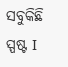ସବୁକିଛି ସ୍ପଷ୍ଟ I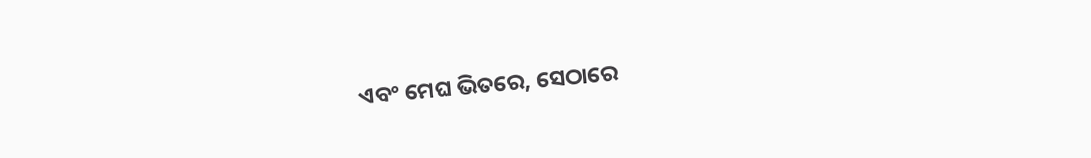ଏବଂ ମେଘ ଭିତରେ, ସେଠାରେ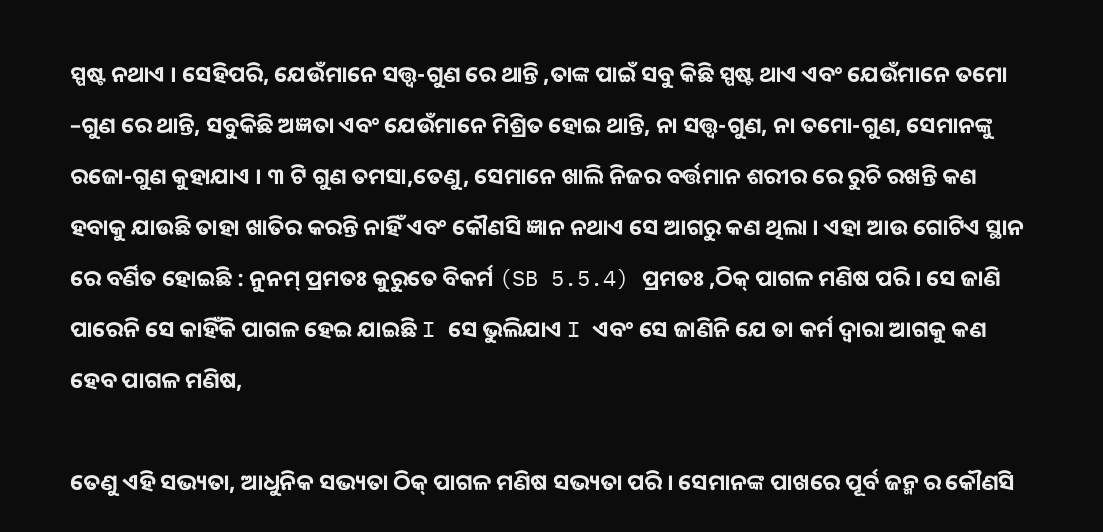ସ୍ପଷ୍ଟ ନଥାଏ । ସେହିପରି, ଯେଉଁମାନେ ସତ୍ତ୍ଵ-ଗୁଣ ରେ ଥାନ୍ତି ,ତାଙ୍କ ପାଇଁ ସବୁ କିଛି ସ୍ପଷ୍ଟ ଥାଏ ଏବଂ ଯେଉଁମାନେ ତମୋ –ଗୁଣ ରେ ଥାନ୍ତି, ସବୁକିଛି ଅଜ୍ଞତା ଏବଂ ଯେଉଁମାନେ ମିଶ୍ରିତ ହୋଇ ଥାନ୍ତି, ନା ସତ୍ତ୍ଵ-ଗୁଣ, ନା ତମୋ-ଗୁଣ, ସେମାନଙ୍କୁ ରଜୋ-ଗୁଣ କୁହାଯାଏ । ୩ ଟି ଗୁଣ ତମସା,ତେଣୁ, ସେମାନେ ଖାଲି ନିଜର ବର୍ତ୍ତମାନ ଶରୀର ରେ ରୁଚି ରଖନ୍ତି କଣ ହବାକୁ ଯାଉଛି ତାହା ଖାତିର କରନ୍ତି ନାହିଁ ଏବଂ କୌଣସି ଜ୍ଞାନ ନଥାଏ ସେ ଆଗରୁ କଣ ଥିଲା । ଏହା ଆଉ ଗୋଟିଏ ସ୍ଥାନ ରେ ବର୍ଣିତ ହୋଇଛି : ନୁନମ୍ ପ୍ରମତଃ କୁରୁତେ ବିକର୍ମ (SB 5.5.4) ପ୍ରମତଃ ,ଠିକ୍ ପାଗଳ ମଣିଷ ପରି । ସେ ଜାଣି ପାରେନି ସେ କାହିଁକି ପାଗଳ ହେଇ ଯାଇଛି I ସେ ଭୁଲିଯାଏ I ଏବଂ ସେ ଜାଣିନି ଯେ ତା କର୍ମ ଦ୍ଵାରା ଆଗକୁ କଣ ହେବ ପାଗଳ ମଣିଷ,

ତେଣୁ ଏହି ସଭ୍ୟତା, ଆଧୁନିକ ସଭ୍ୟତା ଠିକ୍ ପାଗଳ ମଣିଷ ସଭ୍ୟତା ପରି । ସେମାନଙ୍କ ପାଖରେ ପୂର୍ବ ଜନ୍ମ ର କୌଣସି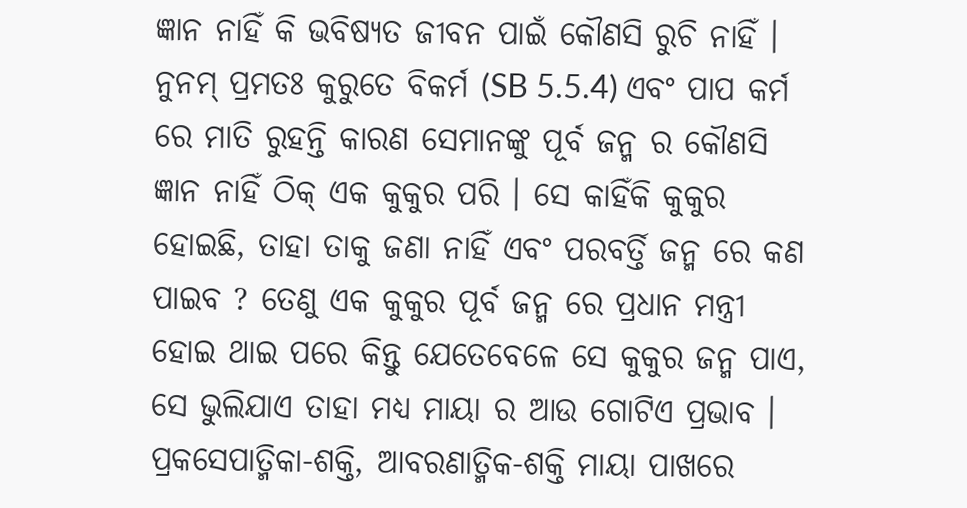ଜ୍ଞାନ ନାହିଁ କି ଭବିଷ୍ୟତ ଜୀବନ ପାଇଁ କୌଣସି ରୁଚି ନାହିଁ । ନୁନମ୍ ପ୍ରମତଃ କୁରୁତେ ବିକର୍ମ (SB 5.5.4) ଏବଂ ପାପ କର୍ମ ରେ ମାତି ରୁହନ୍ତି କାରଣ ସେମାନଙ୍କୁ ପୂର୍ବ ଜନ୍ମ ର କୌଣସି ଜ୍ଞାନ ନାହିଁ ଠିକ୍ ଏକ କୁକୁର ପରି । ସେ କାହିଁକି କୁକୁର ହୋଇଛି, ତାହା ତାକୁ ଜଣା ନାହିଁ ଏବଂ ପରବର୍ତ୍ତି ଜନ୍ମ ରେ କଣ ପାଇବ ? ତେଣୁ ଏକ କୁକୁର ପୂର୍ବ ଜନ୍ମ ରେ ପ୍ରଧାନ ମନ୍ତ୍ରୀ ହୋଇ ଥାଇ ପରେ କିନ୍ତୁ ଯେତେବେଳେ ସେ କୁକୁର ଜନ୍ମ ପାଏ, ସେ ଭୁଲିଯାଏ ତାହା ମଧ୍ୟ ମାୟା ର ଆଉ ଗୋଟିଏ ପ୍ରଭାବ । ପ୍ରକସେପାତ୍ମିକା-ଶକ୍ତି, ଆବରଣାତ୍ମିକ-ଶକ୍ତି ମାୟା ପାଖରେ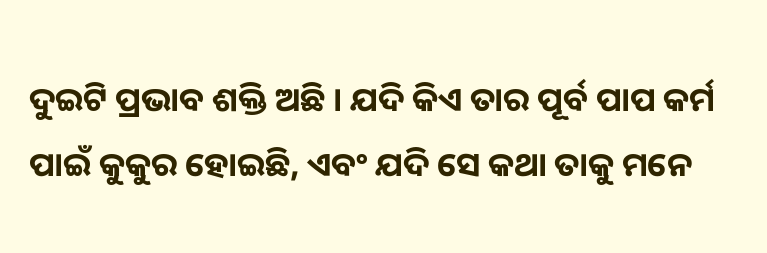ଦୁଇଟି ପ୍ରଭାବ ଶକ୍ତି ଅଛି । ଯଦି କିଏ ତାର ପୂର୍ବ ପାପ କର୍ମ ପାଇଁ କୁକୁର ହୋଇଛି, ଏବଂ ଯଦି ସେ କଥା ତାକୁ ମନେ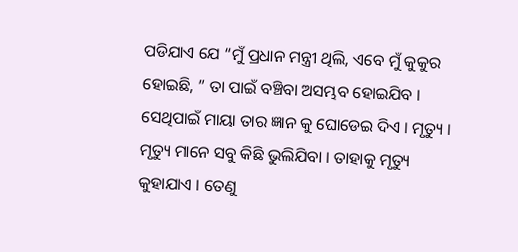ପଡିଯାଏ ଯେ “ମୁଁ ପ୍ରଧାନ ମନ୍ତ୍ରୀ ଥିଲି, ଏବେ ମୁଁ କୁକୁର ହୋଇଛି, ” ତା ପାଇଁ ବଞ୍ଚିବା ଅସମ୍ଭବ ହୋଇଯିବ । ସେଥିପାଇଁ ମାୟା ତାର ଜ୍ଞାନ କୁ ଘୋଡେଇ ଦିଏ । ମୃତ୍ୟୁ । ମୃତ୍ୟୁ ମାନେ ସବୁ କିଛି ଭୁଲିଯିବା । ତାହାକୁ ମୃତ୍ୟୁ କୁହାଯାଏ । ତେଣୁ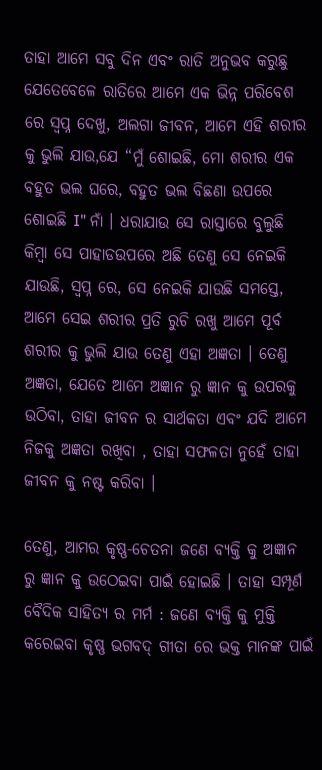ତାହା ଆମେ ସବୁ ଦିନ ଏବଂ ରାତି ଅନୁଭବ କରୁଛୁ ଯେତେବେଳେ ରାତିରେ ଆମେ ଏକ ଭିନ୍ନ ପରିବେଶ ରେ ସ୍ଵପ୍ନ ଦେଖୁ, ଅଲଗା ଜୀବନ, ଆମେ ଏହି ଶରୀର କୁ ଭୁଲି ଯାଉ,ଯେ “ମୁଁ ଶୋଇଛି, ମୋ ଶରୀର ଏକ ବହୁତ ଭଲ ଘରେ, ବହୁତ ଭଲ ବିଛଣା ଉପରେ ଶୋଇଛି I" ନାଁ । ଧରାଯାଉ ସେ ରାସ୍ତାରେ ବୁଲୁଛି କିମ୍ବା ସେ ପାହାଡଉପରେ ଅଛି ତେଣୁ ସେ ନେଇକି ଯାଉଛି, ସ୍ଵପ୍ନ ରେ, ସେ ନେଇକି ଯାଉଛି ସମସ୍ତେ, ଆମେ ସେଇ ଶରୀର ପ୍ରତି ରୁଚି ରଖୁ ଆମେ ପୂର୍ବ ଶରୀର କୁ ଭୁଲି ଯାଉ ତେଣୁ ଏହା ଅଜ୍ଞତା । ତେଣୁ ଅଜ୍ଞତା, ଯେତେ ଆମେ ଅଜ୍ଞାନ ରୁ ଜ୍ଞାନ କୁ ଉପରକୁ ଉଠିବା, ତାହା ଜୀବନ ର ସାର୍ଥକତା ଏବଂ ଯଦି ଆମେ ନିଜକୁ ଅଜ୍ଞତା ରଖିବା , ତାହା ସଫଳତା ନୁହେଁ ତାହା ଜୀବନ କୁ ନଷ୍ଟ କରିବା ।

ତେଣୁ, ଆମର କୃଷ୍ଣ-ଚେତନା ଜଣେ ବ୍ୟକ୍ତି କୁ ଅଜ୍ଞାନ ରୁ ଜ୍ଞାନ କୁ ଉଠେଇବା ପାଇଁ ହୋଇଛି । ତାହା ସମ୍ପୂର୍ଣ ବୈଦିକ ସାହିତ୍ୟ ର ମର୍ମ : ଜଣେ ବ୍ୟକ୍ତି କୁ ମୁକ୍ତି କରେଇବା କୃଷ୍ଣ ଭଗବଦ୍ ଗୀତା ରେ ଭକ୍ତ ମାନଙ୍କ ପାଇଁ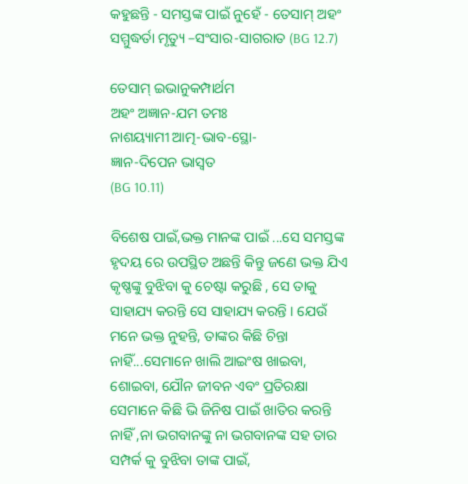କହୁଛନ୍ତି - ସମସ୍ତଙ୍କ ପାଇଁ ନୁହେଁ - ତେସାମ୍ ଅହଂ ସମ୍ମୁଦ୍ଧର୍ତା ମୃତ୍ୟୁ –ସଂସାର-ସାଗରାତ (BG 12.7)

ତେସାମ୍ ଇଭାନୁକମ୍ପାର୍ଥମ
ଅହଂ ଅଜ୍ଞାନ-ଯମ ତମଃ
ନାଶୟ୍ୟାମୀ ଆତ୍ମ-ଭାବ-ସ୍ଥୋ-
ଜ୍ଞାନ-ଦିପେନ ଭାସ୍ଵତ
(BG 10.11)

ବିଶେଷ ପାଇଁ,ଭକ୍ତ ମାନଙ୍କ ପାଇଁ ...ସେ ସମସ୍ତଙ୍କ ହୃଦୟ ରେ ଉପସ୍ଥିତ ଅଛନ୍ତି କିନ୍ତୁ ଜଣେ ଭକ୍ତ ଯିଏ କୃଷ୍ଣଙ୍କୁ ବୁଝିବା କୁ ଚେଷ୍ଟା କରୁଛି , ସେ ତାକୁ ସାହାଯ୍ୟ କରନ୍ତି ସେ ସାହାଯ୍ୟ କରନ୍ତି । ଯେଉଁ ମନେ ଭକ୍ତ ନୁହନ୍ତି, ତାଙ୍କର କିଛି ଚିନ୍ତା ନାହିଁ...ସେମାନେ ଖାଲି ଆଇଂଷ ଖାଇବା, ଶୋଇବା, ଯୌନ ଜୀବନ ଏବଂ ପ୍ରତିରକ୍ଷା ସେମାନେ କିଛି ଭି ଜିନିଷ ପାଇଁ ଖାତିର କରନ୍ତି ନାହିଁ ,ନା ଭଗବାନଙ୍କୁ ନା ଭଗବାନଙ୍କ ସହ ତାର ସମ୍ପର୍କ କୁ ବୁଝିବା ତାଙ୍କ ପାଇଁ,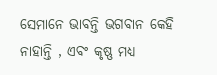ସେମାନେ ଭାବନ୍ତି ଭଗବାନ କେହି ନାହାନ୍ତି , ଏବଂ କୃଷ୍ଣ ମଧ୍ୟ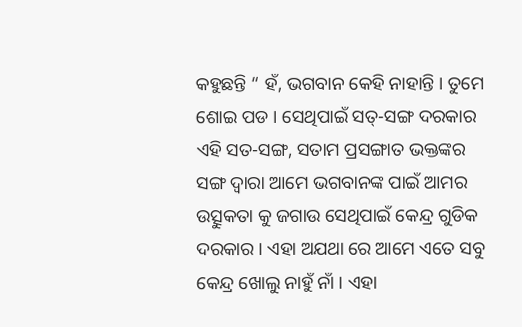କହୁଛନ୍ତି “ ହଁ, ଭଗବାନ କେହି ନାହାନ୍ତି । ତୁମେ ଶୋଇ ପଡ । ସେଥିପାଇଁ ସତ୍-ସଙ୍ଗ ଦରକାର ଏହି ସତ-ସଙ୍ଗ, ସତାମ ପ୍ରସଙ୍ଗାତ ଭକ୍ତଙ୍କର ସଙ୍ଗ ଦ୍ଵାରା ଆମେ ଭଗବାନଙ୍କ ପାଇଁ ଆମର ଉତ୍ସୁକତା କୁ ଜଗାଉ ସେଥିପାଇଁ କେନ୍ଦ୍ର ଗୁଡିକ ଦରକାର । ଏହା ଅଯଥା ରେ ଆମେ ଏତେ ସବୁ କେନ୍ଦ୍ର ଖୋଲୁ ନାହୁଁ ନାଁ । ଏହା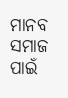ମାନବ ସମାଜ ପାଇଁ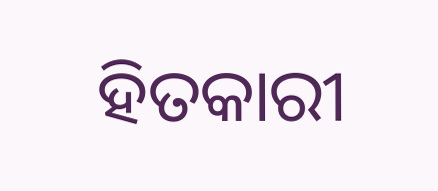ହିତକାରୀ